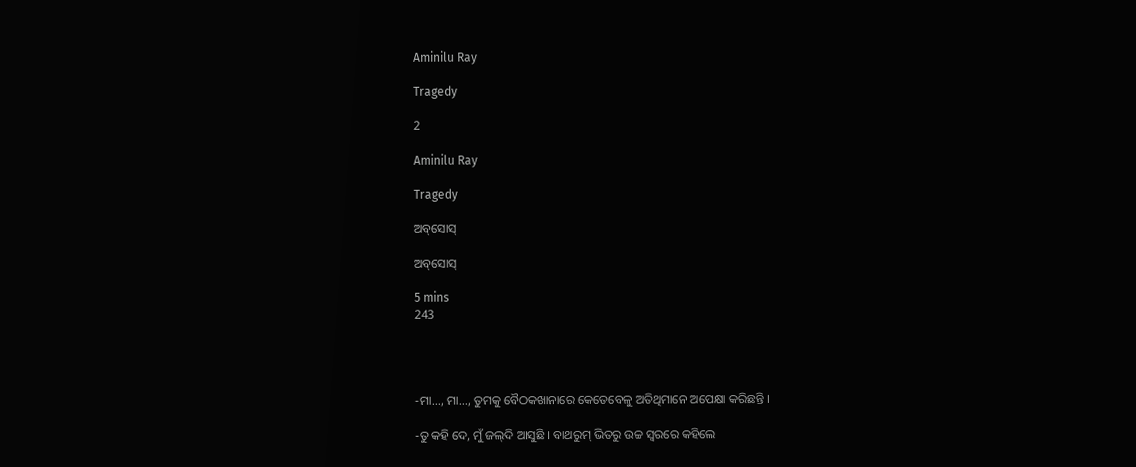Aminilu Ray

Tragedy

2

Aminilu Ray

Tragedy

ଅବ୍‌ସୋସ୍

ଅବ୍‌ସୋସ୍

5 mins
243




-ମା..., ମା..., ତୁମକୁ ବୈଠକଖାନାରେ କେତେବେଳୁ ଅତିଥିମାନେ ଅପେକ୍ଷା କରିଛନ୍ତି ।

-ତୁ କହି ଦେ, ମୁଁ ଜଲ୍‌ଦି ଆସୁଛି । ବାଥରୁମ୍ ଭିତରୁ ଉଚ୍ଚ ସ୍ୱରରେ କହିଲେ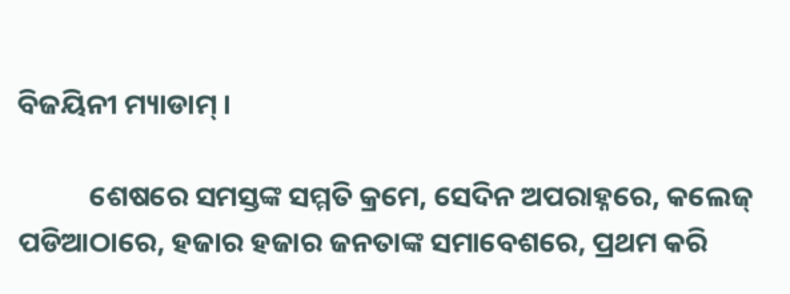ବିଜୟିନୀ ମ୍ୟାଡାମ୍ ।

           ଶେଷରେ ସମସ୍ତଙ୍କ ସମ୍ମତି କ୍ରମେ, ସେଦିନ ଅପରାହ୍ନରେ, କଲେଜ୍ ପଡିଆଠାରେ, ହଜାର ହଜାର ଜନତାଙ୍କ ସମାବେଶରେ, ପ୍ରଥମ କରି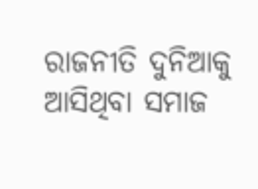ରାଜନୀତି ଦୁନିଆକୁ ଆସିଥିବା ସମାଜ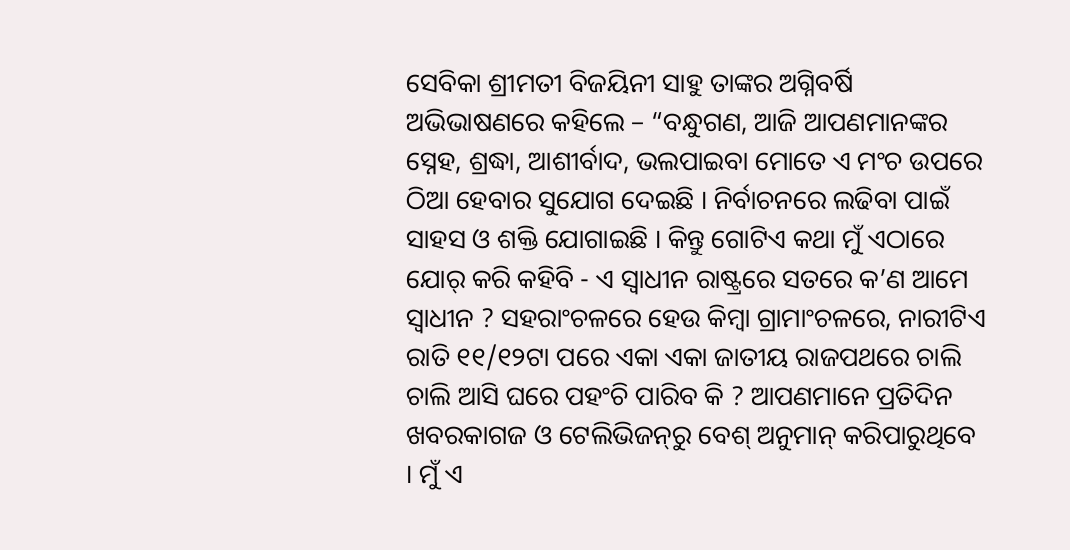ସେବିକା ଶ୍ରୀମତୀ ବିଜୟିନୀ ସାହୁ ତାଙ୍କର ଅଗ୍ନିବର୍ଷି ଅଭିଭାଷଣରେ କହିଲେ – “ବନ୍ଧୁଗଣ, ଆଜି ଆପଣମାନଙ୍କର ସ୍ନେହ, ଶ୍ରଦ୍ଧା, ଆଶୀର୍ବାଦ, ଭଲପାଇବା ମୋତେ ଏ ମଂଚ ଉପରେ ଠିଆ ହେବାର ସୁଯୋଗ ଦେଇଛି । ନିର୍ବାଚନରେ ଲଢିବା ପାଇଁ ସାହସ ଓ ଶକ୍ତି ଯୋଗାଇଛି । କିନ୍ତୁ ଗୋଟିଏ କଥା ମୁଁ ଏଠାରେ ଯୋର୍ କରି କହିବି - ଏ ସ୍ୱାଧୀନ ରାଷ୍ଟ୍ରରେ ସତରେ କ’ଣ ଆମେ ସ୍ୱାଧୀନ ? ସହରାଂଚଳରେ ହେଉ କିମ୍ବା ଗ୍ରାମାଂଚଳରେ, ନାରୀଟିଏ ରାତି ୧୧/୧୨ଟା ପରେ ଏକା ଏକା ଜାତୀୟ ରାଜପଥରେ ଚାଲି ଚାଲି ଆସି ଘରେ ପହଂଚି ପାରିବ କି ? ଆପଣମାନେ ପ୍ରତିଦିନ ଖବରକାଗଜ ଓ ଟେଲିଭିଜନ୍‌ରୁ ବେଶ୍ ଅନୁମାନ୍ କରିପାରୁଥିବେ । ମୁଁ ଏ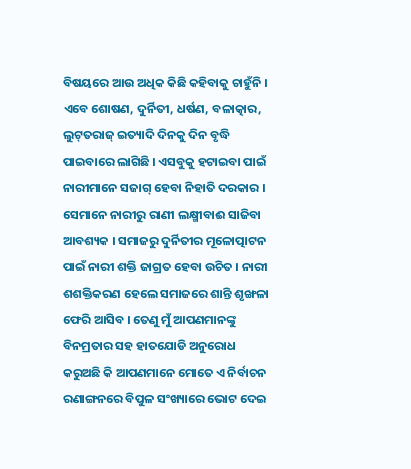ବିଷୟରେ ଆଉ ଅଧିକ କିଛି କହିବାକୁ ଚାହୁଁନି । ଏବେ ଶୋଷଣ, ଦୁର୍ନିତୀ, ଧର୍ଷଣ, ବଳାତ୍କାର, ଲୁଟ୍‌ତରାଜ୍ ଇତ୍ୟାଦି ଦିନକୁ ଦିନ ବୃଦ୍ଧି ପାଇବାରେ ଲାଗିଛି । ଏସବୁକୁ ହଟାଇବା ପାଇଁ ନାରୀମାନେ ସଜାଗ୍ ହେବା ନିହାତି ଦରକାର । ସେମାନେ ନାରୀରୁ ରାଣୀ ଲକ୍ଷ୍ମୀବାଈ ସାଜିବା ଆବଶ୍ୟକ । ସମାଜରୁ ଦୁର୍ନିତୀର ମୂଳୋତ୍ପାଟନ ପାଇଁ ନାରୀ ଶକ୍ତି ଜାଗ୍ରତ ହେବା ଉଚିତ । ନାରୀ ଶଶକ୍ତିକରଣ ହେଲେ ସମାଜରେ ଶାନ୍ତି ଶୃଙ୍ଖଳା ଫେରି ଆସିବ । ତେଣୁ ମୁଁ ଆପଣମାନଙ୍କୁ ବିନମ୍ରତାର ସହ ହାତଯୋଡି ଅନୁରୋଧ କରୁଅଛି କି ଆପଣମାନେ ମୋତେ ଏ ନିର୍ବାଚନ ରଣାଙ୍ଗନରେ ବିପୁଳ ସଂଖ୍ୟାରେ ଭୋଟ ଦେଇ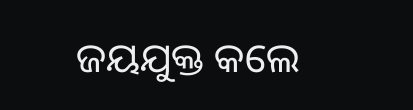ଜୟଯୁକ୍ତ କଲେ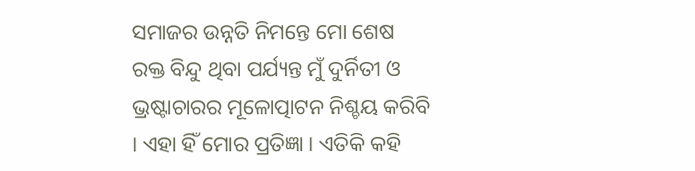ସମାଜର ଉନ୍ନତି ନିମନ୍ତେ ମୋ ଶେଷ ରକ୍ତ ବିନ୍ଦୁ ଥିବା ପର୍ଯ୍ୟନ୍ତ ମୁଁ ଦୁର୍ନିତୀ ଓ ଭ୍ରଷ୍ଟାଚାରର ମୂଳୋତ୍ପାଟନ ନିଶ୍ଚୟ କରିବି । ଏହା ହିଁ ମୋର ପ୍ରତିଜ୍ଞା । ଏତିକି କହି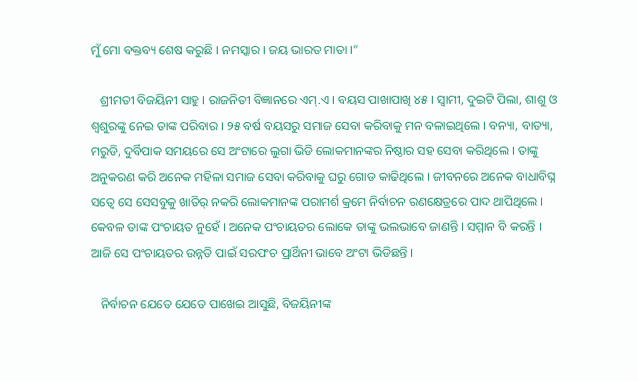ମୁଁ ମୋ ବକ୍ତବ୍ୟ ଶେଷ କରୁଛି । ନମସ୍କାର । ଜୟ ଭାରତ ମାତା ।”

   ଶ୍ରୀମତୀ ବିଜୟିନୀ ସାହୁ । ରାଜନିତୀ ବିଜ୍ଞାନରେ ଏମ୍‌.ଏ । ବୟସ ପାଖାପାଖି ୪୫ । ସ୍ୱାମୀ, ଦୁଇଟି ପିଲା, ଶାଶୁ ଓ ଶ୍ୱଶୁରଙ୍କୁ ନେଇ ତାଙ୍କ ପରିବାର । ୨୫ ବର୍ଷ ବୟସରୁ ସମାଜ ସେବା କରିବାକୁ ମନ ବଳାଇଥିଲେ । ବନ୍ୟା, ବାତ୍ୟା, ମରୁଡି, ଦୁର୍ବିପାକ ସମୟରେ ସେ ଅଂଟାରେ ଲୁଗା ଭିଡି ଲୋକମାନଙ୍କର ନିଷ୍ଠାର ସହ ସେବା କରିଥିଲେ । ତାଙ୍କୁ ଅନୁକରଣ କରି ଅନେକ ମହିଳା ସମାଜ ସେବା କରିବାକୁ ଘରୁ ଗୋଡ କାଢିଥିଲେ । ଜୀବନରେ ଅନେକ ବାଧାବିଘ୍ନ ସତ୍ୱେ ସେ ସେସବୁକୁ ଖାତିର୍ ନକରି ଲୋକମାନଙ୍କ ପରାମର୍ଶ କ୍ରମେ ନିର୍ବାଚନ ରଣକ୍ଷେତ୍ରରେ ପାଦ ଥାପିଥିଲେ । କେବଳ ତାଙ୍କ ପଂଚାୟତ ନୁହେଁ । ଅନେକ ପଂଚାୟତର ଲୋକେ ତାଙ୍କୁ ଭଲଭାବେ ଜାଣନ୍ତି । ସମ୍ମାନ ବି କରନ୍ତି । ଆଜି ସେ ପଂଚାୟତର ଉନ୍ନତି ପାଇଁ ସରପଂଚ ପ୍ରାର୍ଥିନୀ ଭାବେ ଅଂଟା ଭିଡିଛନ୍ତି ।

   ନିର୍ବାଚନ ଯେତେ ଯେତେ ପାଖେଇ ଆସୁଛି, ବିଜୟିନୀଙ୍କ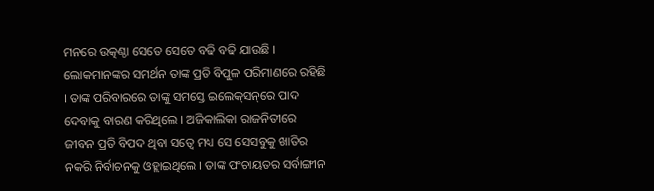ମନରେ ଉତ୍କଣ୍ଠା ସେତେ ସେତେ ବଢି ବଢି ଯାଉଛି । ଲୋକମାନଙ୍କର ସମର୍ଥନ ତାଙ୍କ ପ୍ରତି ବିପୁଳ ପରିମାଣରେ ରହିଛି । ତାଙ୍କ ପରିବାରରେ ତାଙ୍କୁ ସମସ୍ତେ ଇଲେକ୍‌ସନ୍‌ରେ ପାଦ ଦେବାକୁ ବାରଣ କରିଥିଲେ । ଅଜିକାଲିକା ରାଜନିତୀରେ ଜୀବନ ପ୍ରତି ବିପଦ ଥିବା ସତ୍ୱେ ମଧ୍ୟ ସେ ସେସବୁକୁ ଖାତିର ନକରି ନିର୍ବାଚନକୁ ଓହ୍ଲାଇଥିଲେ । ତାଙ୍କ ପଂଚାୟତର ସର୍ବାଙ୍ଗୀନ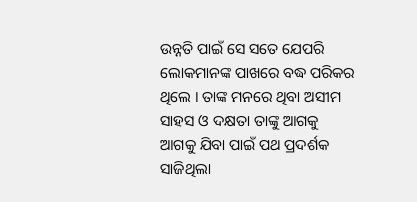ଉନ୍ନତି ପାଇଁ ସେ ସତେ ଯେପରି ଲୋକମାନଙ୍କ ପାଖରେ ବଦ୍ଧ ପରିକର ଥିଲେ । ତାଙ୍କ ମନରେ ଥିବା ଅସୀମ ସାହସ ଓ ଦକ୍ଷତା ତାଙ୍କୁ ଆଗକୁ ଆଗକୁ ଯିବା ପାଇଁ ପଥ ପ୍ରଦର୍ଶକ ସାଜିଥିଲା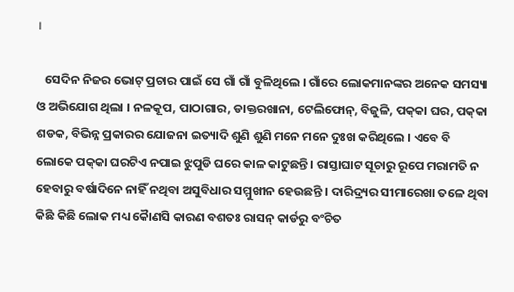।

   ସେଦିନ ନିଜର ଭୋଟ୍ ପ୍ରଚାର ପାଇଁ ସେ ଗାଁ ଗାଁ ବୁଳିଥିଲେ । ଗାଁରେ ଲୋକମାନଙ୍କର ଅନେକ ସମସ୍ୟା ଓ ଅଭିଯୋଗ ଥିଲା । ନଳକୂପ, ପାଠାଗାର, ଡାକ୍ତରଖାନା, ଟେଲିଫୋନ୍‌, ବିଜୁଳି, ପକ୍‌କା ଘର, ପକ୍‌କା ଶଡକ, ବିଭିନ୍ନ ପ୍ରକାରର ଯୋଜନା ଇତ୍ୟାଦି ଶୁଣି ଶୁଣି ମନେ ମନେ ଦୁଃଖ କରିଥିଲେ । ଏବେ ବି ଲୋକେ ପକ୍‌କା ଘରଟିଏ ନପାଇ ଝୁପୁଡି ଘରେ କାଳ କାଟୁଛନ୍ତି । ରାସ୍ତାଘାଟ ସୂଚାରୁ ରୂପେ ମରାମତି ନ ହେବାରୁ ବର୍ଷାଦିନେ ନାହିଁ ନଥିବା ଅସୁବିଧାର ସମ୍ମୁଖୀନ ହେଉଛନ୍ତି । ଦାରିଦ୍ର‌୍ୟର ସୀମାରେଖା ତଳେ ଥିବା କିଛି କିଛି ଲୋକ ମଧ୍ୟ କୈାଣସି କାରଣ ବଶତଃ ରାସନ୍ କାର୍ଡରୁ ବଂଚିତ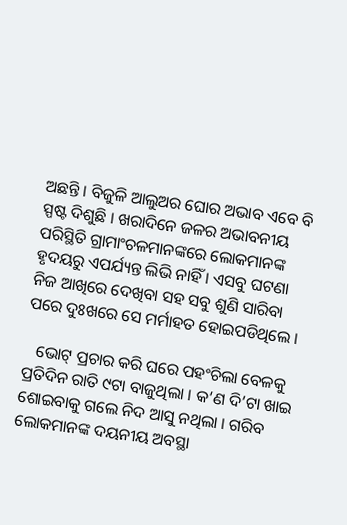ଅଛନ୍ତି । ବିଜୁଳି ଆଲୁଅର ଘୋର ଅଭାବ ଏବେ ବି ସ୍ପଷ୍ଟ ଦିଶୁଛି । ଖରାଦିନେ ଜଳର ଅଭାବନୀୟ ପରିସ୍ଥିତି ଗ୍ରାମାଂଚଳମାନଙ୍କରେ ଲୋକମାନଙ୍କ ହୃଦୟରୁ ଏପର୍ଯ୍ୟନ୍ତ ଲିଭି ନାହିଁ । ଏସବୁ ଘଟଣା ନିଜ ଆଖିରେ ଦେଖିବା ସହ ସବୁ ଶୁଣି ସାରିବା ପରେ ଦୁଃଖରେ ସେ ମର୍ମାହତ ହୋଇପଡିଥିଲେ ।

   ଭୋଟ୍ ପ୍ରଚାର କରି ଘରେ ପହଂଚିଲା ବେଳକୁ ପ୍ରତିଦିନ ରାତି ୯ଟା ବାଜୁଥିଲା । କ’ଣ ଦି’ଟା ଖାଇ ଶୋଇବାକୁ ଗଲେ ନିଦ ଆସୁ ନଥିଲା । ଗରିବ ଲୋକମାନଙ୍କ ଦୟନୀୟ ଅବସ୍ଥା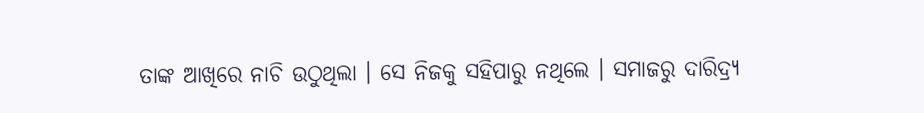ତାଙ୍କ ଆଖିରେ ନାଚି ଉଠୁଥିଲା । ସେ ନିଜକୁ ସହିପାରୁ ନଥିଲେ । ସମାଜରୁ ଦାରିଦ୍ର‌୍ୟ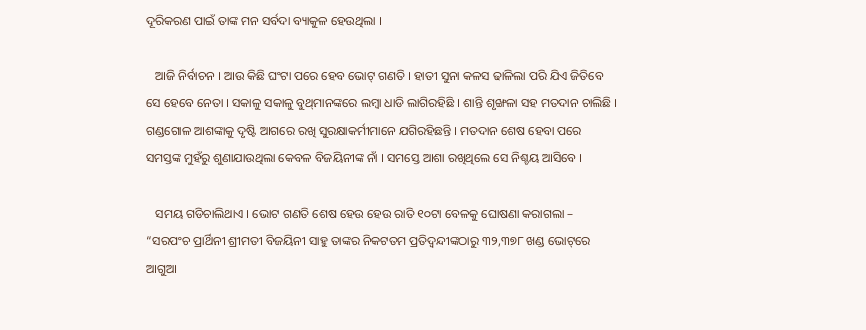ଦୂରିକରଣ ପାଇଁ ତାଙ୍କ ମନ ସର୍ବଦା ବ୍ୟାକୁଳ ହେଉଥିଲା ।

   ଆଜି ନିର୍ବାଚନ । ଆଉ କିଛି ଘଂଟା ପରେ ହେବ ଭୋଟ୍ ଗଣତି । ହାତୀ ସୁନା କଳସ ଢାଳିଲା ପରି ଯିଏ ଜିତିବେ ସେ ହେବେ ନେତା । ସକାଳୁ ସକାଳୁ ବୁଥ୍‌ମାନଙ୍କରେ ଲମ୍ବା ଧାଡି ଲାଗିରହିଛି । ଶାନ୍ତି ଶୃଙ୍ଖଳା ସହ ମତଦାନ ଚାଲିଛି । ଗଣ୍ଡଗୋଳ ଆଶଙ୍କାକୁ ଦୃଷ୍ଟି ଆଗରେ ରଖି ସୁରକ୍ଷାକର୍ମୀମାନେ ଯଗିରହିଛନ୍ତି । ମତଦାନ ଶେଷ ହେବା ପରେ ସମସ୍ତଙ୍କ ମୁହଁରୁ ଶୁଣାଯାଉଥିଲା କେବଳ ବିଜୟିନୀଙ୍କ ନାଁ । ସମସ୍ତେ ଆଶା ରଖିଥିଲେ ସେ ନିଶ୍ଚୟ ଆସିବେ ।

   ସମୟ ଗଡିଚାଲିଥାଏ । ଭୋଟ ଗଣତି ଶେଷ ହେଉ ହେଉ ରାତି ୧୦ଟା ବେଳକୁ ଘୋଷଣା କରାଗଲା – “ସରପଂଚ ପ୍ରାର୍ଥିନୀ ଶ୍ରୀମତୀ ବିଜୟିନୀ ସାହୁ ତାଙ୍କର ନିକଟତମ ପ୍ରତିଦ୍ୱନ୍ଦୀଙ୍କଠାରୁ ୩୨,୩୭୮ ଖଣ୍ଡ ଭୋଟ୍‌ରେ ଆଗୁଆ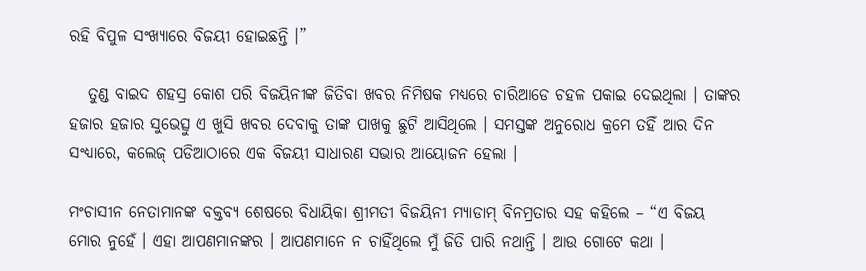ରହି ବିପୁଳ ସଂଖ୍ୟାରେ ବିଜୟୀ ହୋଇଛନ୍ତି ।”

   ତୁଣ୍ଡ ବାଇଦ ଶହସ୍ର କୋଶ ପରି ବିଜୟିନୀଙ୍କ ଜିତିବା ଖବର ନିମିଷକ ମଧ୍ୟରେ ଚାରିଆଡେ ଚହଳ ପକାଇ ଦେଇଥିଲା । ତାଙ୍କର ହଜାର ହଜାର ସୁଭେତ୍ସୁ ଏ ଖୁସି ଖବର ଦେବାକୁ ତାଙ୍କ ପାଖକୁ ଛୁଟି ଆସିଥିଲେ । ସମସ୍ତଙ୍କ ଅନୁରୋଧ କ୍ରମେ ତହିଁ ଆର ଦିନ ସଂଧ୍ୟାରେ, କଲେଜ୍ ପଡିଆଠାରେ ଏକ ବିଜୟୀ ସାଧାରଣ ସଭାର ଆୟୋଜନ ହେଲା ।

ମଂଚାସୀନ ନେତାମାନଙ୍କ ବକ୍ତବ୍ୟ ଶେଷରେ ବିଧାୟିକା ଶ୍ରୀମତୀ ବିଜୟିନୀ ମ୍ୟାଡାମ୍ ବିନମ୍ରତାର ସହ କହିଲେ – “ଏ ବିଜୟ ମୋର ନୁହେଁ । ଏହା ଆପଣମାନଙ୍କର । ଆପଣମାନେ ନ ଚାହିଁଥିଲେ ମୁଁ ଜିତି ପାରି ନଥାନ୍ତି । ଆଉ ଗୋଟେ କଥା ।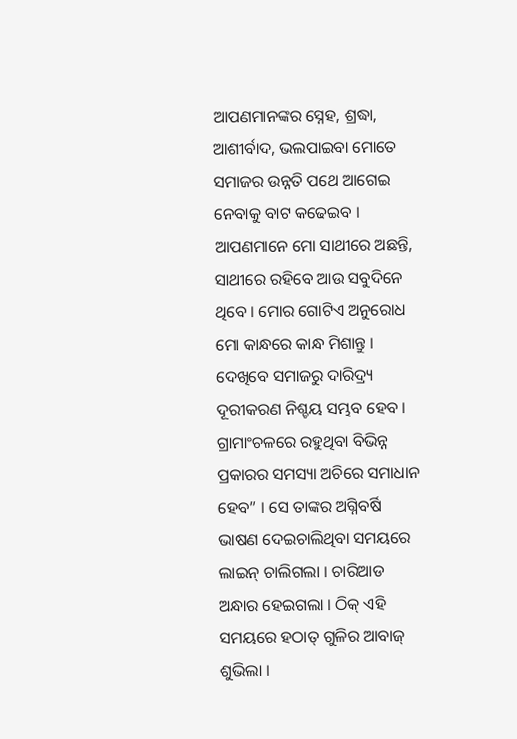ଆପଣମାନଙ୍କର ସ୍ନେହ, ଶ୍ରଦ୍ଧା, ଆଶୀର୍ବାଦ, ଭଲପାଇବା ମୋତେ ସମାଜର ଉନ୍ନତି ପଥେ ଆଗେଇ ନେବାକୁ ବାଟ କଢେଇବ । ଆପଣମାନେ ମୋ ସାଥୀରେ ଅଛନ୍ତି, ସାଥୀରେ ରହିବେ ଆଉ ସବୁଦିନେ ଥିବେ । ମୋର ଗୋଟିଏ ଅନୁରୋଧ ମୋ କାନ୍ଧରେ କାନ୍ଧ ମିଶାନ୍ତୁ । ଦେଖିବେ ସମାଜରୁ ଦାରିଦ୍ର‌୍ୟ ଦୂରୀକରଣ ନିଶ୍ଚୟ ସମ୍ଭବ ହେବ । ଗ୍ରାମାଂଚଳରେ ରହୁଥିବା ବିଭିନ୍ନ ପ୍ରକାରର ସମସ୍ୟା ଅଚିରେ ସମାଧାନ ହେବ” । ସେ ତାଙ୍କର ଅଗ୍ନିବର୍ଷି ଭାଷଣ ଦେଇଚାଲିଥିବା ସମୟରେ ଲାଇନ୍ ଚାଲିଗଲା । ଚାରିଆଡ ଅନ୍ଧାର ହେଇଗଲା । ଠିକ୍ ଏହି ସମୟରେ ହଠାତ୍ ଗୁଳିର ଆବାଜ୍ ଶୁଭିଲା ।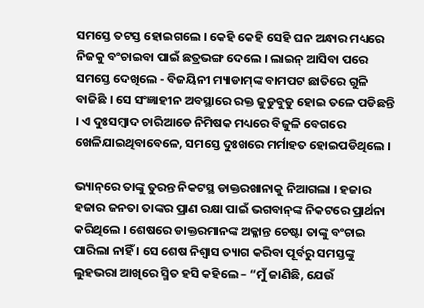ସମସ୍ତେ ତଟସ୍ତ ହୋଇଗଲେ । କେହି କେହି ସେହି ଘନ ଅନ୍ଧାର ମଧ୍ୟରେ ନିଜକୁ ବଂଚାଇବା ପାଇଁ ଛତ୍ରଭଙ୍ଗ ଦେଲେ । ଲାଇନ୍ ଆସିବା ପରେ ସମସ୍ତେ ଦେଖିଲେ - ବିଜୟିନୀ ମ୍ୟାଡାମ୍‌ଙ୍କ ବାମପଟ ଛାତିରେ ଗୁଳି ବାଜିଛି । ସେ ସଂଜ୍ଞାହୀନ ଅବସ୍ଥାରେ ରକ୍ତ ଜୁଡୁବୁଡୁ ହୋଇ ତଳେ ପଡିଛନ୍ତି । ଏ ଦୁଃସମ୍ବାଦ ଚାରିଆଡେ ନିମିଷକ ମଧ୍ୟରେ ବିଜୁଳି ବେଗରେ ଖେଳିଯାଇଥିବାବେଳେ, ସମସ୍ତେ ଦୁଃଖରେ ମର୍ମାହତ ହୋଇପଡିଥିଲେ ।

ଭ୍ୟାନ୍‌ରେ ତାଙ୍କୁ ତୁରନ୍ତ ନିକଟସ୍ଥ ଡାକ୍ତରଖାନାକୁ ନିଆଗଲା । ହଜାର ହଜାର ଜନତା ତାଙ୍କର ପ୍ରାଣ ରକ୍ଷା ପାଇଁ ଭଗବାନ୍‌ଙ୍କ ନିକଟରେ ପ୍ରାର୍ଥନା କରିଥିଲେ । ଶେଷରେ ଡାକ୍ତରମାନଙ୍କ ଅକ୍ଳାନ୍ତ ଚେଷ୍ଟା ତାଙ୍କୁ ବଂଚାଇ ପାରିଲା ନାହିଁ । ସେ ଶେଷ ନିଶ୍ୱାସ ତ୍ୟାଗ କରିବା ପୂର୍ବରୁ ସମସ୍ତଙ୍କୁ ଲୁହଭରା ଆଖିରେ ସ୍ମିତ ହସି କହିଲେ – “ମୁଁ ଜାଣିଛି, ଯେଉଁ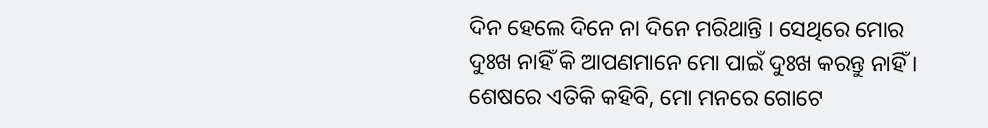ଦିନ ହେଲେ ଦିନେ ନା ଦିନେ ମରିଥାନ୍ତି । ସେଥିରେ ମୋର ଦୁଃଖ ନାହିଁ କି ଆପଣମାନେ ମୋ ପାଇଁ ଦୁଃଖ କରନ୍ତୁ ନାହିଁ । ଶେଷରେ ଏତିକି କହିବି, ମୋ ମନରେ ଗୋଟେ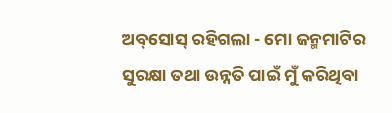ଅବ୍‌ସୋସ୍ ରହିଗଲା - ମୋ ଜନ୍ମମାଟିର ସୁରକ୍ଷା ତଥା ଉନ୍ନତି ପାଇଁ ମୁଁ କରିଥିବା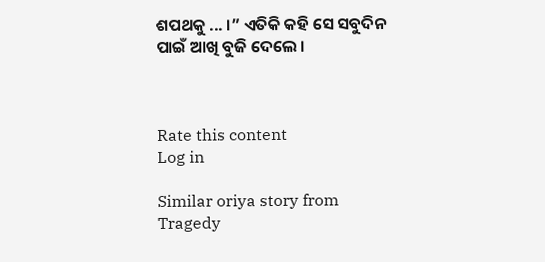ଶପଥକୁ ... ।” ଏତିକି କହି ସେ ସବୁଦିନ ପାଇଁ ଆଖି ବୁଜି ଦେଲେ ।



Rate this content
Log in

Similar oriya story from Tragedy